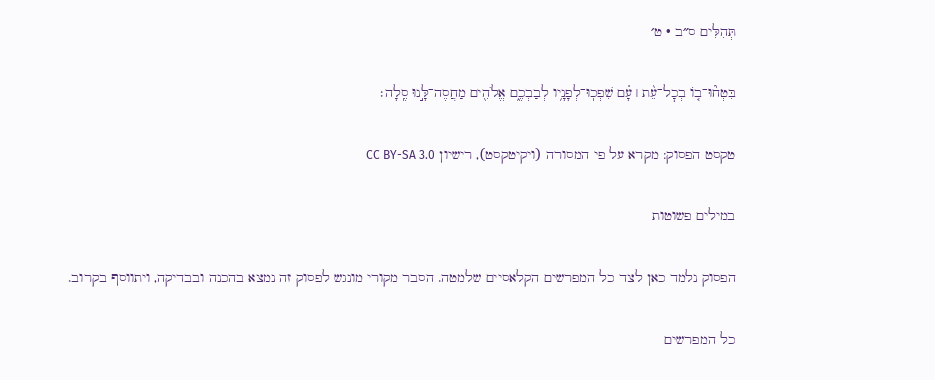תְּהִלִּים ס״ב · ט׳

בִּטְח֘וּ־ב֤וֹ בְכׇל־עֵ֨ת ׀ עָ֗ם שִׁפְכֽוּ־לְפָנָ֥יו לְבַבְכֶ֑ם אֱלֹהִ֖ים מַחֲסֶה־לָּ֣נוּ סֶֽלָה׃

טקסט הפסוק: מקרא על פי המסורה (ויקיטקסט), רישיון CC BY-SA 3.0

במילים פשוטות

הפסוק נלמד כאן לצד כל המפרשים הקלאסיים שלמטה. הסבר מקורי מונגש לפסוק זה נמצא בהכנה ובבדיקה, ויתווסף בקרוב.

כל המפרשים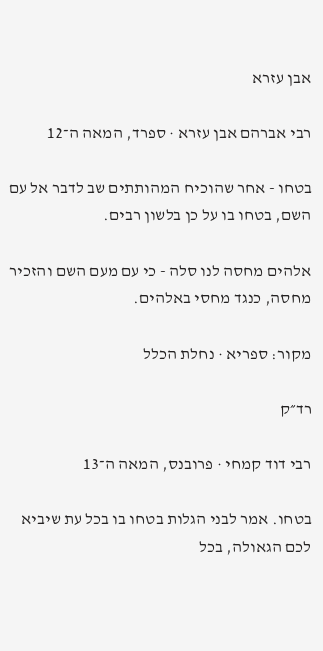אבן עזרא

רבי אברהם אבן עזרא · ספרד, המאה ה־12

בטחו - אחר שהוכיח המהותתים שב לדבר אל עם השם, בטחו בו על כן בלשון רבים.

אלהים מחסה לנו סלה - כי עם מעם השם והזכיר מחסה, כנגד מחסי באלהים.

מקור: ספריא · נחלת הכלל

רד״ק

רבי דוד קמחי · פרובנס, המאה ה־13

בטחו. אמר לבני הגלות בטחו בו בכל עת שיביא לכם הגאולה, בכל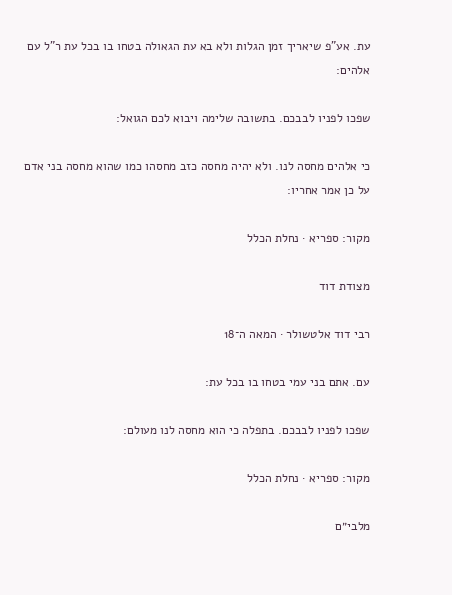עת. אע"פ שיאריך זמן הגלות ולא בא עת הגאולה בטחו בו בכל עת ר"ל עם אלהים:

שפכו לפניו לבבכם. בתשובה שלימה ויבוא לכם הגואל:

כי אלהים מחסה לנו. ולא יהיה מחסה כזב מחסהו כמו שהוא מחסה בני אדם על כן אמר אחריו:

מקור: ספריא · נחלת הכלל

מצודת דוד

רבי דוד אלטשולר · המאה ה־18

עם. אתם בני עמי בטחו בו בכל עת:

שפכו לפניו לבבכם. בתפלה כי הוא מחסה לנו מעולם:

מקור: ספריא · נחלת הכלל

מלבי״ם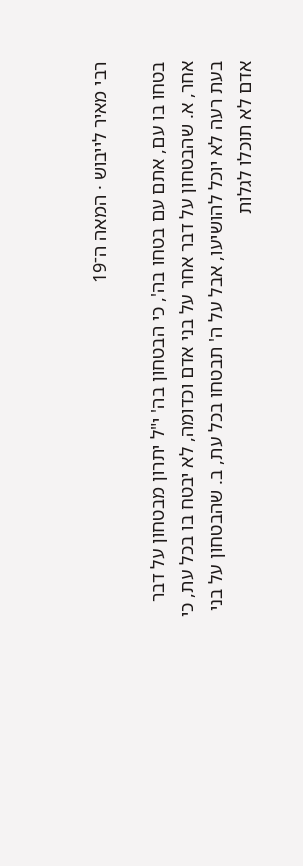רבי מאיר לייבוש · המאה ה־19

בטחו בו עם, אתם עם בטחו בה', כי הבטחון בה' י"ל יתרון מבטחון על דבר אחר, א. שהבטחון על דבר אחר על בני אדם וכדומה, לא יבטח בו בכל עת, כי בעת רעה לא יוכל להושיעו, אבל על ה' תבטחו בכל עת, ב. שהבטחון על בני אדם לא תוכלו לגלות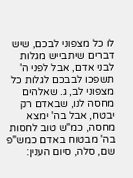לו כל מצפוני לבכם, שיש דברים שיתבייש מגלות לבני אדם, אבל לפני ה' תשפכו לבבכם לגלות כל מצפוני לב, ג. שאלהים מחסה לנו, שבאדם רק יבטח, אבל בה' ימצא מחסה, כמ"ש טוב לחסות בה' מבטוח באדם כמש"פ שם, סלה, סיום הענין: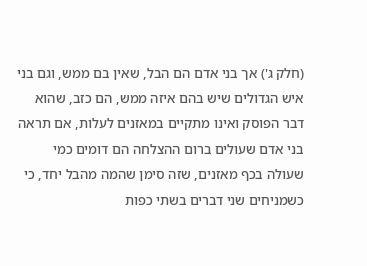(חלק ג') אך בני אדם הם הבל, שאין בם ממש, וגם בני איש הגדולים שיש בהם איזה ממש, הם כזב, שהוא דבר הפוסק ואינו מתקיים במאזנים לעלות, אם תראה בני אדם שעולים ברום ההצלחה הם דומים כמי שעולה בכף מאזנים, שזה סימן שהמה מהבל יחד, כי כשמניחים שני דברים בשתי כפות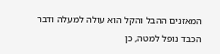המאזנים ההבל והקל הוא עולה למעלה ודבר הכבד נופל למטה, כן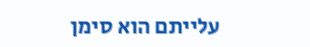עלייתם הוא סימן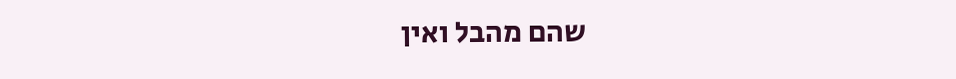שהם מהבל ואין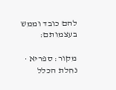להם כובד וממש בעצמותם:

מקור: ספריא · נחלת הכלל